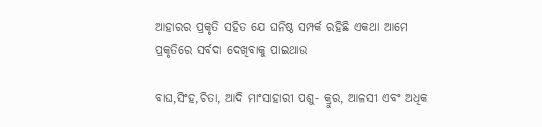ଆହାରର ପ୍ରକୃତି ସହିତ ଯେ ଘନିଷ୍ଠ ସମ୍ପର୍କ ରହିଛି ଏକଥା ଆମେ ପ୍ରକୃତିରେ ସର୍ବଦା ଦେଖିବାକୁ ପାଇଥାଉ

ବାଘ,ସିଂହ,ଚିତା, ଆଦି ମାଂସାହାରୀ ପଶୁ- କ୍ରୁର, ଆଳସୀ ଏବଂ ଅଧିକ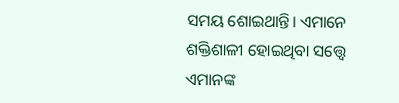ସମୟ ଶୋଇଥାନ୍ତି। ଏମାନେ ଶକ୍ତିଶାଳୀ ହୋଇଥିବା ସତ୍ତ୍ୱେ ଏମାନଙ୍କ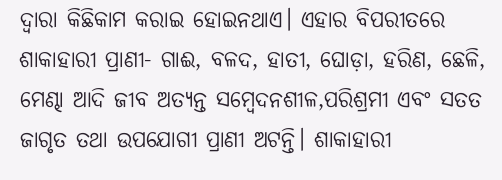ଦ୍ୱାରା କିଛିକାମ କରାଇ ହୋଇନଥାଏ। ଏହାର ବିପରୀତରେ ଶାକାହାରୀ ପ୍ରାଣୀ- ଗାଈ, ବଳଦ, ହାତୀ, ଘୋଡ଼ା, ହରିଣ, ଛେଳି, ମେଣ୍ଢା ଆଦି ଜୀବ ଅତ୍ୟନ୍ତ ସମ୍ବେଦନଶୀଳ,ପରିଶ୍ରମୀ ଏବଂ ସତତ ଜାଗୃତ ତଥା ଉପଯୋଗୀ ପ୍ରାଣୀ ଅଟନ୍ତି। ଶାକାହାରୀ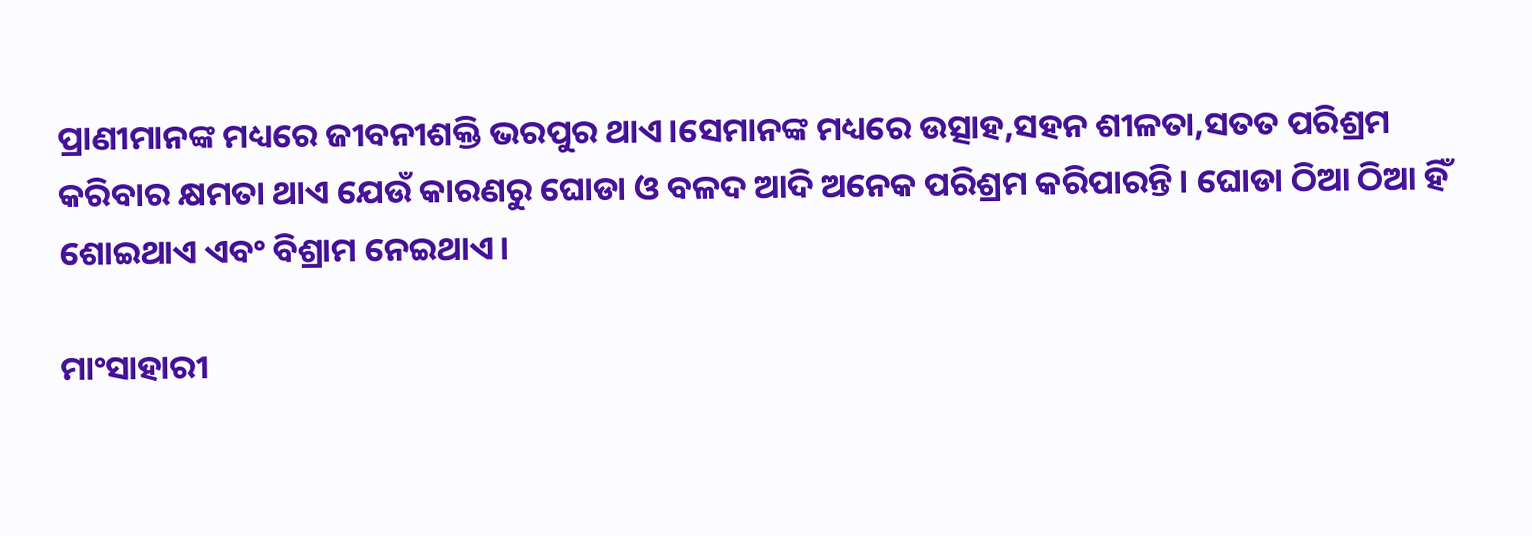ପ୍ରାଣୀମାନଙ୍କ ମଧ୍ୟରେ ଜୀବନୀଶକ୍ତି ଭରପୁର ଥାଏ।ସେମାନଙ୍କ ମଧ୍ୟରେ ଉତ୍ସାହ,ସହନ ଶୀଳତା,ସତତ ପରିଶ୍ରମ କରିବାର କ୍ଷମତା ଥାଏ ଯେଉଁ କାରଣରୁ ଘୋଡା ଓ ବଳଦ ଆଦି ଅନେକ ପରିଶ୍ରମ କରିପାରନ୍ତି। ଘୋଡା ଠିଆ ଠିଆ ହିଁ ଶୋଇଥାଏ ଏବଂ ବିଶ୍ରାମ ନେଇଥାଏ।

ମାଂସାହାରୀ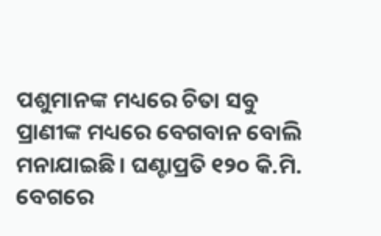ପଶୁମାନଙ୍କ ମଧ୍ୟରେ ଚିତା ସବୁ ପ୍ରାଣୀଙ୍କ ମଧ୍ୟରେ ବେଗବାନ ବୋଲି ମନାଯାଇଛି। ଘଣ୍ଟାପ୍ରତି ୧୨୦ କି.ମି. ବେଗରେ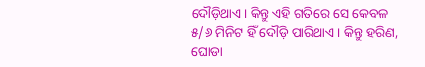ଦୌଡ଼ିଥାଏ। କିନ୍ତୁ ଏହି ଗତିରେ ସେ କେବଳ ୫/୬ ମିନିଟ ହିଁ ଦୌଡ଼ି ପାରିଥାଏ। କିନ୍ତୁ ହରିଣ, ଘୋଡା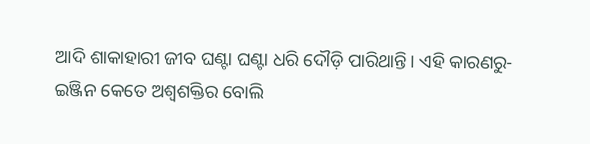ଆଦି ଶାକାହାରୀ ଜୀବ ଘଣ୍ଟା ଘଣ୍ଟା ଧରି ଦୌଡ଼ି ପାରିଥାନ୍ତି। ଏହି କାରଣରୁ- ଇଞ୍ଜିନ କେତେ ଅଶ୍ୱଶକ୍ତିର ବୋଲି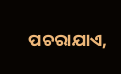ପଚରାଯାଏ,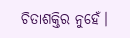ଚିତାଶକ୍ତିର ନୁହେଁ।